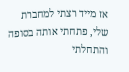אז מייד רצתי למחברת שלי, פתחתי אותה בסופה והתחלתי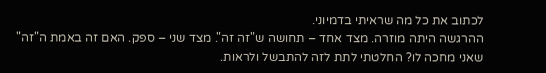לכתוב את כל מה שראיתי בדמיוני.
ההרגשה היתה מוזרה. מצד אחד – תחושה ש"זה זה". מצד שני – ספק. האם זה באמת ה"זה" שאני מחכה לו? החלטתי לתת לזה להתבשל ולראות.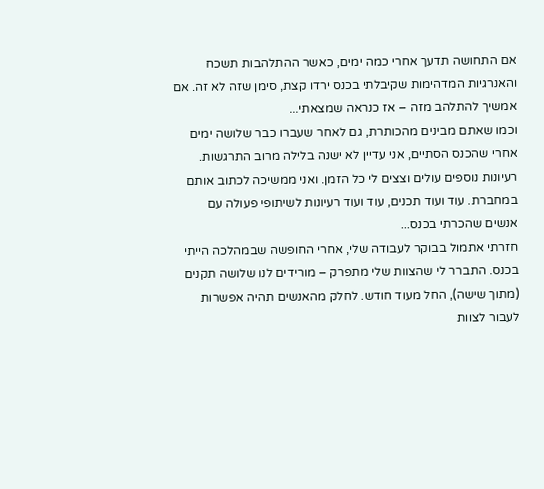אם התחושה תדעך אחרי כמה ימים, כאשר ההתלהבות תשכח והאנרגיות המדהימות שקיבלתי בכנס ירדו קצת, סימן שזה לא זה. אם אמשיך להתלהב מזה – אז כנראה שמצאתי...
וכמו שאתם מבינים מהכותרת, גם לאחר שעברו כבר שלושה ימים אחרי שהכנס הסתיים, אני עדיין לא ישנה בלילה מרוב התרגשות. רעיונות נוספים עולים וצצים לי כל הזמן. ואני ממשיכה לכתוב אותם במחברת. עוד ועוד תכנים, עוד ועוד רעיונות לשיתופי פעולה עם אנשים שהכרתי בכנס...
חזרתי אתמול בבוקר לעבודה שלי, אחרי החופשה שבמהלכה הייתי בכנס. התברר לי שהצוות שלי מתפרק – מורידים לנו שלושה תקנים (מתוך שישה), החל מעוד חודש. לחלק מהאנשים תהיה אפשרות לעבור לצוות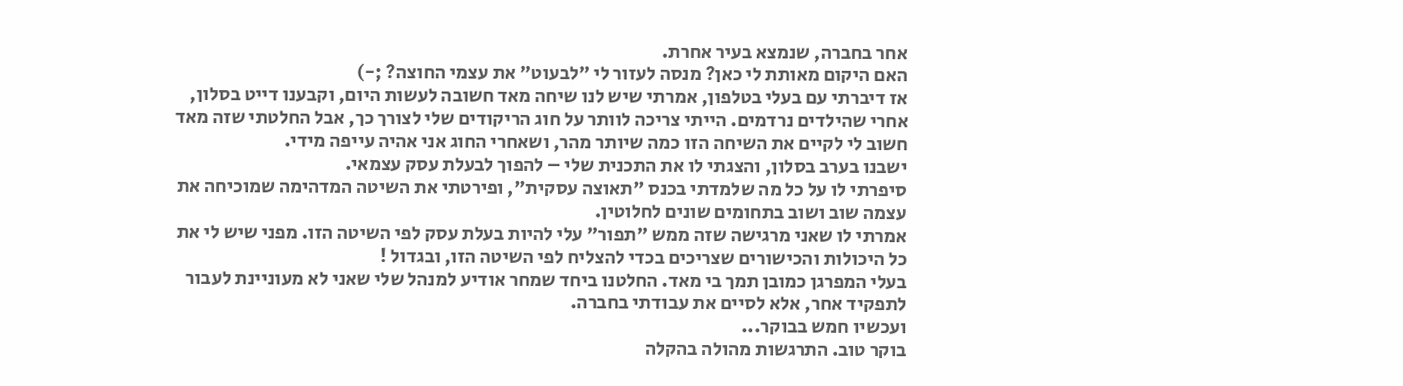אחר בחברה, שנמצא בעיר אחרת.
האם היקום מאותת לי כאן? מנסה לעזור לי "לבעוט" את עצמי החוצה? ;-)
אז דיברתי עם בעלי בטלפון, אמרתי שיש לנו שיחה מאד חשובה לעשות היום, וקבענו דייט בסלון, אחרי שהילדים נרדמים. הייתי צריכה לוותר על חוג הריקודים שלי לצורך כך, אבל החלטתי שזה מאד חשוב לי לקיים את השיחה הזו כמה שיותר מהר, ושאחרי החוג אני אהיה עייפה מידי.
ישבנו בערב בסלון, והצגתי לו את התכנית שלי – להפוך לבעלת עסק עצמאי.
סיפרתי לו על כל מה שלמדתי בכנס "תאוצה עסקית", ופירטתי את השיטה המדהימה שמוכיחה את עצמה שוב ושוב בתחומים שונים לחלוטין.
אמרתי לו שאני מרגישה שזה ממש "תפור" עלי להיות בעלת עסק לפי השיטה הזו. מפני שיש לי את כל היכולות והכישורים שצריכים בכדי להצליח לפי השיטה הזו, ובגדול !
בעלי המפרגן כמובן תמך בי מאד. החלטנו ביחד שמחר אודיע למנהל שלי שאני לא מעוניינת לעבור לתפקיד אחר, אלא לסיים את עבודתי בחברה.
ועכשיו חמש בבוקר...
בוקר טוב. התרגשות מהולה בהקלה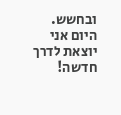ובחשש.
היום אני יוצאת לדרך חדשה!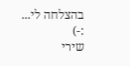בהצלחה לי... :-)
שירי